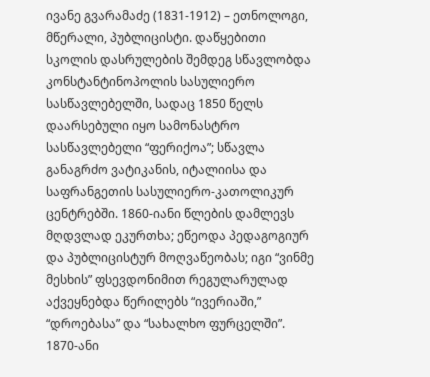ივანე გვარამაძე (1831-1912) – ეთნოლოგი, მწერალი, პუბლიცისტი. დაწყებითი სკოლის დასრულების შემდეგ სწავლობდა კონსტანტინოპოლის სასულიერო სასწავლებელში, სადაც 1850 წელს დაარსებული იყო სამონასტრო სასწავლებელი “ფერიქოა”; სწავლა განაგრძო ვატიკანის, იტალიისა და საფრანგეთის სასულიერო-კათოლიკურ ცენტრებში. 1860-იანი წლების დამლევს მღდვლად ეკურთხა; ეწეოდა პედაგოგიურ და პუბლიცისტურ მოღვაწეობას; იგი “ვინმე მესხის” ფსევდონიმით რეგულარულად აქვეყნებდა წერილებს “ივერიაში,” “დროებასა” და “სახალხო ფურცელში”. 1870-ანი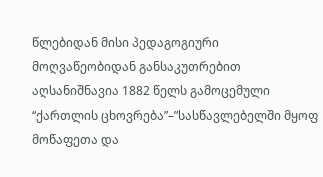წლებიდან მისი პედაგოგიური მოღვაწეობიდან განსაკუთრებით აღსანიშნავია 1882 წელს გამოცემული “ქართლის ცხოვრება”–”სასწავლებელში მყოფ მოწაფეთა და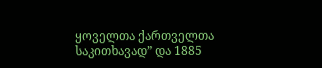ყოველთა ქართველთა საკითხავად” და 1885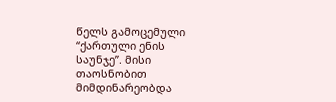წელს გამოცემული “ქართული ენის საუნჯე”. მისი თაოსნობით მიმდინარეობდა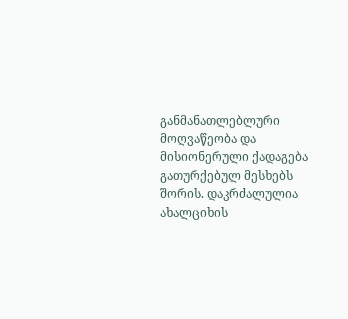განმანათლებლური მოღვაწეობა და მისიონერული ქადაგება გათურქებულ მესხებს შორის. დაკრძალულია ახალციხის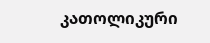კათოლიკური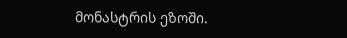მონასტრის ეზოში.